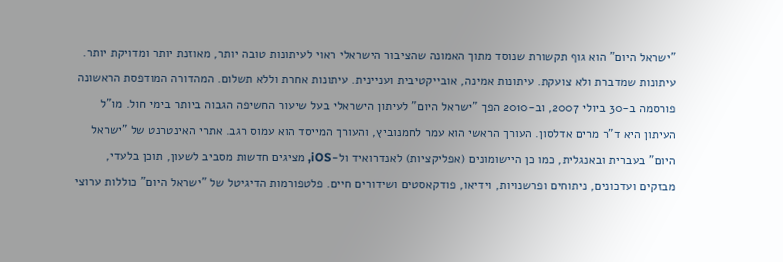"ישראל היום" הוא גוף תקשורת שנוסד מתוך האמונה שהציבור הישראלי ראוי לעיתונות טובה יותר, מאוזנת יותר ומדויקת יותר. עיתונות שמדברת ולא צועקת. עיתונות אמינה, אובייקטיבית ועניינית. עיתונות אחרת וללא תשלום. המהדורה המודפסת הראשונה פורסמה ב-30 ביולי 2007, וב-2010 הפך "ישראל היום" לעיתון הישראלי בעל שיעור החשיפה הגבוה ביותר בימי חול. מו"ל העיתון היא ד"ר מרים אדלסון. העורך הראשי הוא עמר לחמנוביץ, והעורך המייסד הוא עמוס רגב. אתרי האינטרנט של "ישראל היום" בעברית ובאנגלית, כמו כן היישומונים (אפליקציות) לאנדרואיד ול-iOS, מציגים חדשות מסביב לשעון, תוכן בלעדי, מבזקים ועדכונים, ניתוחים ופרשנויות, וידיאו, פודקאסטים ושידורים חיים. פלטפורמות הדיגיטל של "ישראל היום" כוללות ערוצי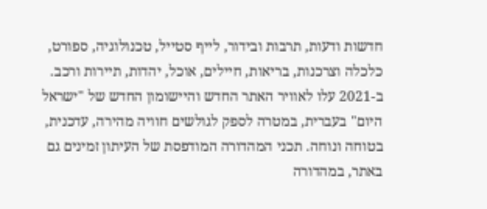חדשות ודעות, תרבות ובידור, לייף סטייל, טכנולוגיה, ספורט, כלכלה וצרכנות, בריאות, חיילים, אוכל, יהדות, תיירות ורכב. ב-2021 עלו לאוויר האתר החדש והיישומון החדש של "ישראל היום" בעברית, במטרה לספק לגולשים חוויה מהירה, עדכנית, בטוחה ונוחה. תכני המהדורה המודפסת של העיתון זמינים גם באתר, במהדורה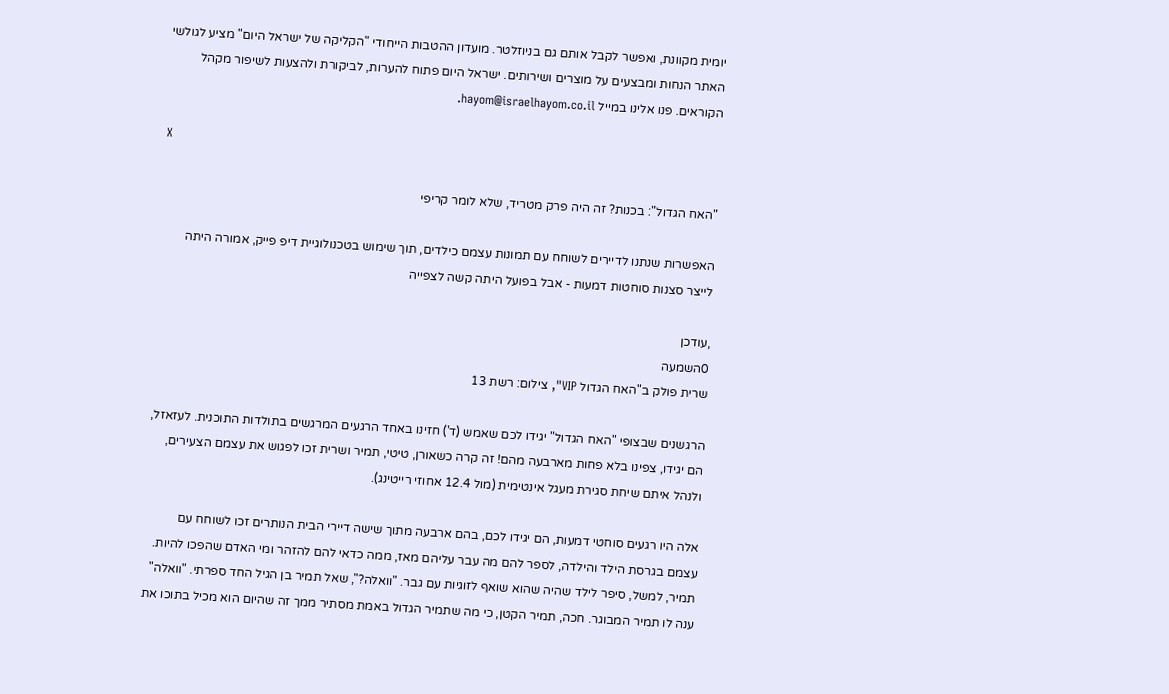יומית מקוונת, ואפשר לקבל אותם גם בניוזלטר. מועדון ההטבות הייחודי "הקליקה של ישראל היום" מציע לגולשי האתר הנחות ומבצעים על מוצרים ושירותים. ישראל היום פתוח להערות, לביקורת ולהצעות לשיפור מקהל הקוראים. פנו אלינו במייל hayom@israelhayom.co.il.

X

"האח הגדול": בכנות? זה היה פרק מטריד, שלא לומר קריפי

האפשרות שנתנו לדיירים לשוחח עם תמונות עצמם כילדים, תוך שימוש בטכנולוגיית דיפ פייק, אמורה היתה לייצר סצנות סוחטות דמעות - אבל בפועל היתה קשה לצפייה

,עודכן
0השמעה
שרית פולק ב"האח הגדול VIP", צילום: רשת 13

הרגשנים שבצופי "האח הגדול" יגידו לכם שאמש (ד') חזינו באחד הרגעים המרגשים בתולדות התוכנית. לעזאזל, הם יגידו, צפינו בלא פחות מארבעה מהם! זה קרה כשאורן, טיטי, תמיר ושרית זכו לפגוש את עצמם הצעירים, ולנהל איתם שיחת סגירת מעגל אינטימית (מול 12.4 אחוזי רייטינג).

אלה היו רגעים סוחטי דמעות, הם יגידו לכם, בהם ארבעה מתוך שישה דיירי הבית הנותרים זכו לשוחח עם עצמם בגרסת הילד והילדה, לספר להם מה עבר עליהם מאז, ממה כדאי להם להזהר ומי האדם שהפכו להיות. תמיר, למשל, סיפר לילד שהיה שהוא שואף לזוגיות עם גבר. "וואלה?", שאל תמיר בן הגיל החד ספרתי. "וואלה" ענה לו תמיר המבוגר. חכה, תמיר הקטן, כי מה שתמיר הגדול באמת מסתיר ממך זה שהיום הוא מכיל בתוכו את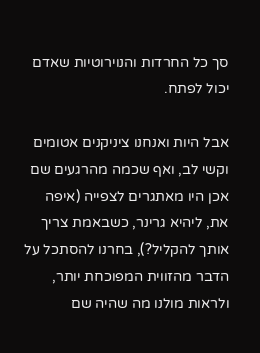סך כל החרדות והנוירוטיות שאדם יכול לפתח.

אבל היות ואנחנו ציניקנים אטומים וקשי לב, ואף שכמה מהרגעים שם אכן היו מאתגרים לצפייה (איפה את, ליהיא גרינר, כשבאמת צריך אותך להקליל?), בחרנו להסתכל על הדבר מהזווית המפוכחת יותר, ולראות מולנו מה שהיה שם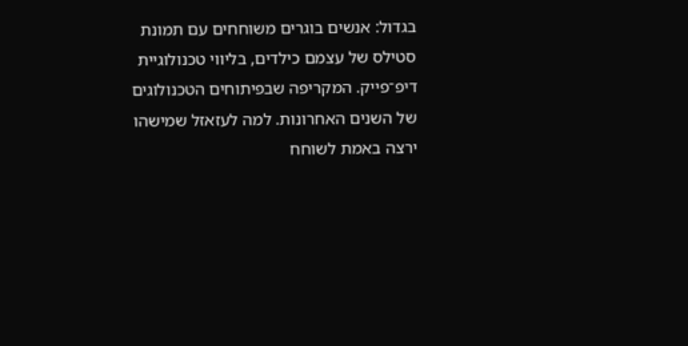בגדול: אנשים בוגרים משוחחים עם תמונת סטילס של עצמם כילדים, בליווי טכנולוגיית דיפ־פייק. המקריפה שבפיתוחים הטכנולוגים של השנים האחרונות. למה לעזאזל שמישהו ירצה באמת לשוחח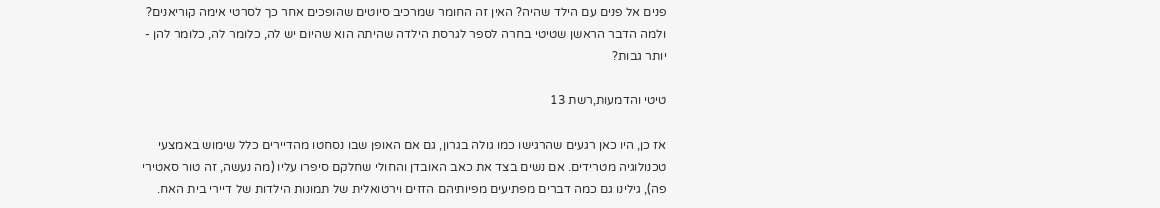פנים אל פנים עם הילד שהיה? האין זה החומר שמרכיב סיוטים שהופכים אחר כך לסרטי אימה קוריאנים? ולמה הדבר הראשן שטיטי בחרה לספר לגרסת הילדה שהיתה הוא שהיום יש לה, כלומר לה, כלומר להן - יותר גבות?

טיטי והדמעות,רשת 13

אז כן, היו כאן רגעים שהרגישו כמו גולה בגרון, גם אם האופן שבו נסחטו מהדיירים כלל שימוש באמצעי טכנולוגיה מטרידים. אם נשים בצד את כאב האובדן והחולי שחלקם סיפרו עליו (מה נעשה, זה טור סאטירי פה), גילינו גם כמה דברים מפתיעים מפיותיהם הזזים וירטואלית של תמונות הילדות של דיירי בית האח.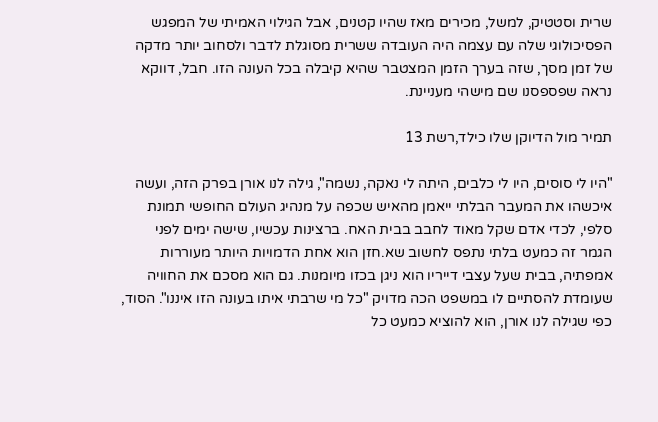שרית וסטטיק, למשל, מכירים מאז שהיו קטנים, אבל הגילוי האמיתי של המפגש הפסיכולוגי שלה עם עצמה היה העובדה ששרית מסוגלת לדבר ולסחוב יותר מדקה של זמן מסך, שזה בערך הזמן המצטבר שהיא קיבלה בכל העונה הזו. חבל, דווקא נראה שפספסנו שם מישהי מעניינת.

תמיר מול הדיוקן שלו כילד,רשת 13

"היו לי סוסים, היו לי כלבים, היתה לי נאקה, נשמה", גילה לנו אורן בפרק הזה, ועשה איכשהו את המעבר הבלתי ייאמן מהאיש שכפה על מנהיג העולם החופשי תמונת סלפי, לכדי אדם שקל מאוד לחבב בבית האח. ברצינות עכשיו, שישה ימים לפני הגמר זה כמעט בלתי נתפס לחשוב שא.חזן הוא אחת הדמויות היותר מעוררות אמפתיה, בבית שעל עצבי דייריו הוא ניגן בכזו מיומנות. גם הוא מסכם את החוויה שעומדת להסתיים לו במשפט הכה מדויק "כל מי שרבתי איתו בעונה הזו איננו". הסוד, כפי שגילה לנו אורן, הוא להוציא כמעט כל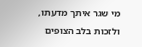מי שגר איתך מדעתו, ולזכות בלב הצופים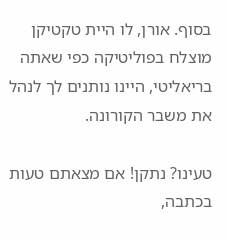בסוף. אורן, לו היית טקטיקן מוצלח בפוליטיקה כפי שאתה בריאליטי, היינו נותנים לך לנהל את משבר הקורונה.

טעינו? נתקן! אם מצאתם טעות בכתבה,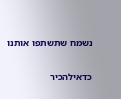נשמח שתשתפו אותנו

כדאילהכיר